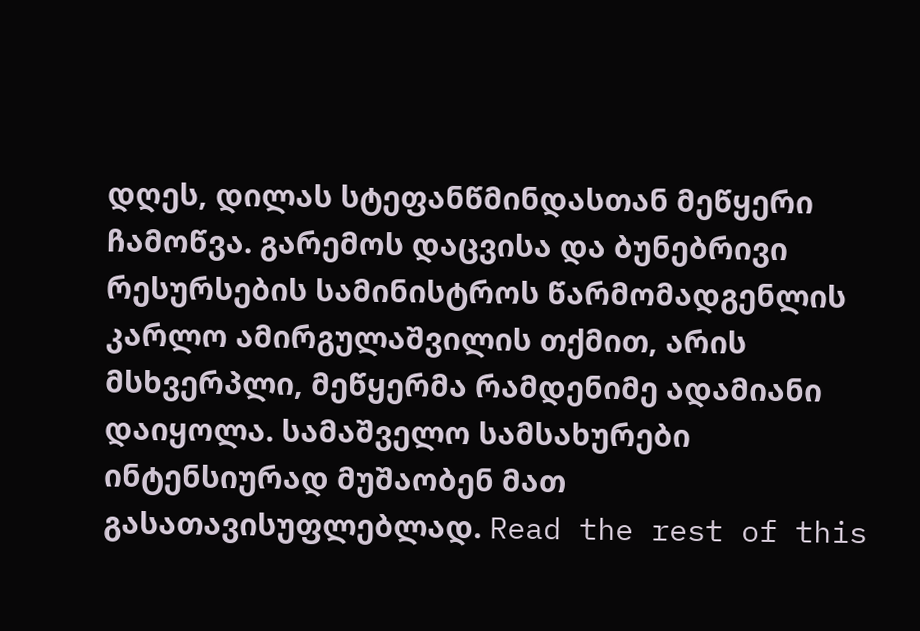დღეს, დილას სტეფანწმინდასთან მეწყერი ჩამოწვა. გარემოს დაცვისა და ბუნებრივი რესურსების სამინისტროს წარმომადგენლის კარლო ამირგულაშვილის თქმით, არის მსხვერპლი, მეწყერმა რამდენიმე ადამიანი დაიყოლა. სამაშველო სამსახურები ინტენსიურად მუშაობენ მათ გასათავისუფლებლად. Read the rest of this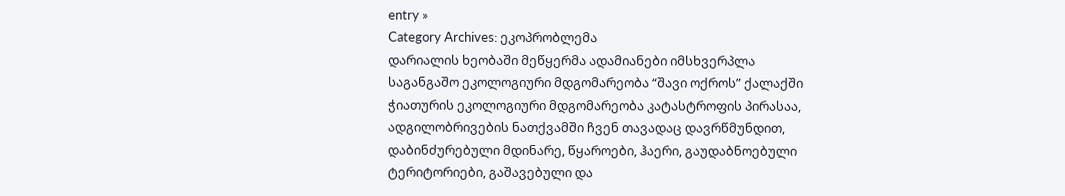entry »
Category Archives: ეკოპრობლემა
დარიალის ხეობაში მეწყერმა ადამიანები იმსხვერპლა
საგანგაშო ეკოლოგიური მდგომარეობა “შავი ოქროს” ქალაქში
ჭიათურის ეკოლოგიური მდგომარეობა კატასტროფის პირასაა, ადგილობრივების ნათქვამში ჩვენ თავადაც დავრწმუნდით, დაბინძურებული მდინარე, წყაროები, ჰაერი, გაუდაბნოებული ტერიტორიები, გაშავებული და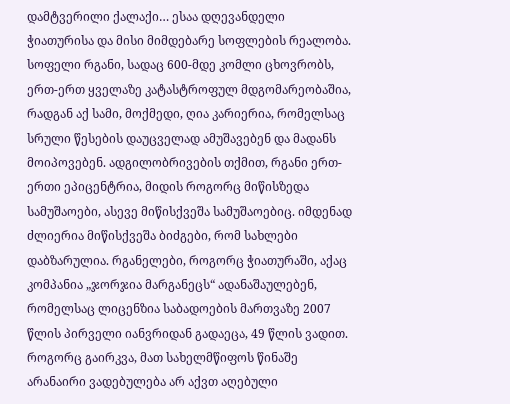დამტვერილი ქალაქი… ესაა დღევანდელი ჭიათურისა და მისი მიმდებარე სოფლების რეალობა. სოფელი რგანი, სადაც 600-მდე კომლი ცხოვრობს, ერთ-ერთ ყველაზე კატასტროფულ მდგომარეობაშია, რადგან აქ სამი, მოქმედი, ღია კარიერია, რომელსაც სრული წესების დაუცველად ამუშავებენ და მადანს მოიპოვებენ. ადგილობრივების თქმით, რგანი ერთ-ერთი ეპიცენტრია, მიდის როგორც მიწისზედა სამუშაოები, ასევე მიწისქვეშა სამუშაოებიც. იმდენად ძლიერია მიწისქვეშა ბიძგები, რომ სახლები დაბზარულია. რგანელები, როგორც ჭიათურაში, აქაც კომპანია „ჯორჯია მარგანეცს“ ადანაშაულებენ, რომელსაც ლიცენზია საბადოების მართვაზე 2007 წლის პირველი იანვრიდან გადაეცა, 49 წლის ვადით. როგორც გაირკვა, მათ სახელმწიფოს წინაშე არანაირი ვადებულება არ აქვთ აღებული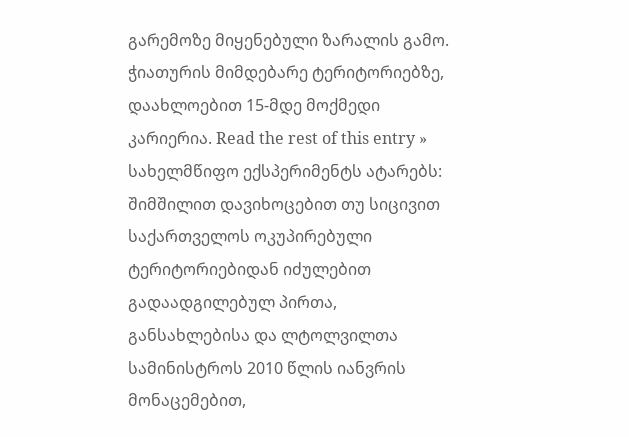გარემოზე მიყენებული ზარალის გამო.
ჭიათურის მიმდებარე ტერიტორიებზე, დაახლოებით 15-მდე მოქმედი კარიერია. Read the rest of this entry »
სახელმწიფო ექსპერიმენტს ატარებს: შიმშილით დავიხოცებით თუ სიცივით
საქართველოს ოკუპირებული ტერიტორიებიდან იძულებით გადაადგილებულ პირთა, განსახლებისა და ლტოლვილთა სამინისტროს 2010 წლის იანვრის მონაცემებით,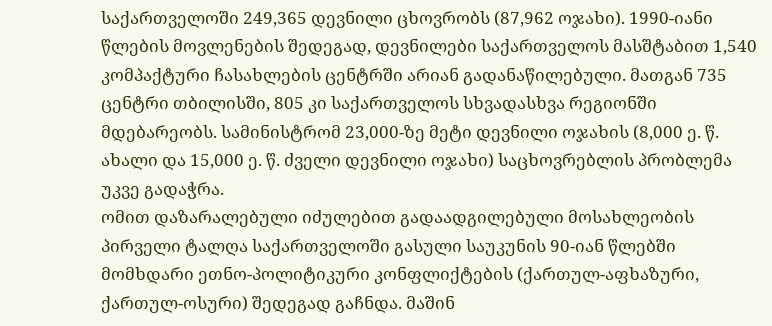საქართველოში 249,365 დევნილი ცხოვრობს (87,962 ოჯახი). 1990-იანი წლების მოვლენების შედეგად, დევნილები საქართველოს მასშტაბით 1,540 კომპაქტური ჩასახლების ცენტრში არიან გადანაწილებული. მათგან 735 ცენტრი თბილისში, 805 კი საქართველოს სხვადასხვა რეგიონში მდებარეობს. სამინისტრომ 23,000-ზე მეტი დევნილი ოჯახის (8,000 ე. წ. ახალი და 15,000 ე. წ. ძველი დევნილი ოჯახი) საცხოვრებლის პრობლემა უკვე გადაჭრა.
ომით დაზარალებული იძულებით გადაადგილებული მოსახლეობის პირველი ტალღა საქართველოში გასული საუკუნის 90-იან წლებში მომხდარი ეთნო-პოლიტიკური კონფლიქტების (ქართულ-აფხაზური, ქართულ-ოსური) შედეგად გაჩნდა. მაშინ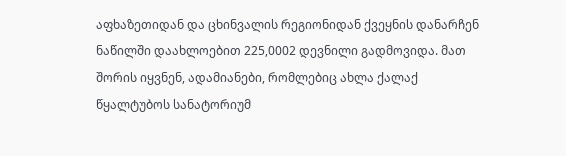აფხაზეთიდან და ცხინვალის რეგიონიდან ქვეყნის დანარჩენ ნაწილში დაახლოებით 225,0002 დევნილი გადმოვიდა. მათ შორის იყვნენ, ადამიანები, რომლებიც ახლა ქალაქ წყალტუბოს სანატორიუმ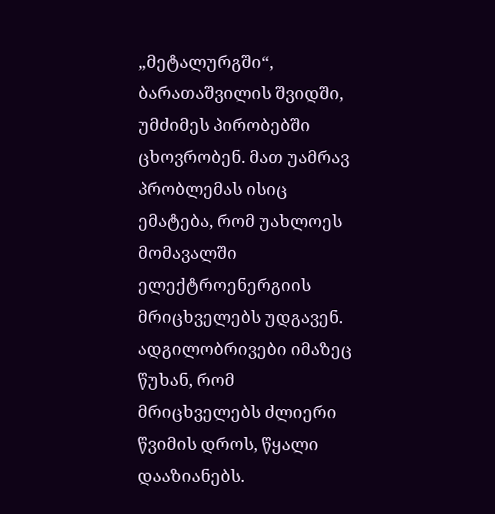„მეტალურგში“, ბარათაშვილის შვიდში, უმძიმეს პირობებში ცხოვრობენ. მათ უამრავ პრობლემას ისიც ემატება, რომ უახლოეს მომავალში ელექტროენერგიის მრიცხველებს უდგავენ. ადგილობრივები იმაზეც წუხან, რომ მრიცხველებს ძლიერი წვიმის დროს, წყალი დააზიანებს.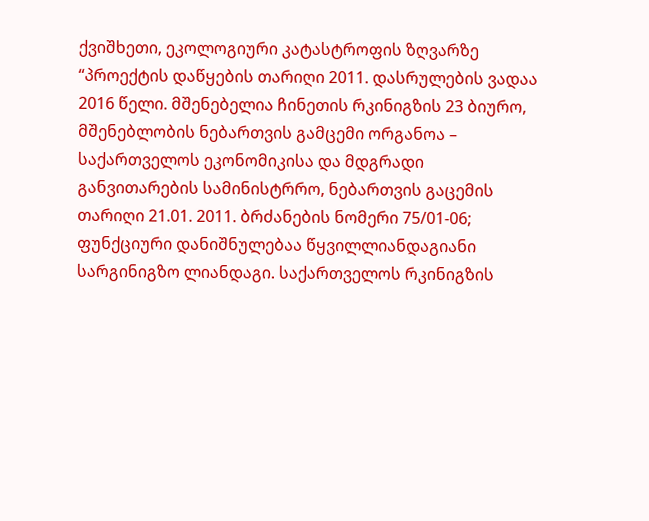ქვიშხეთი, ეკოლოგიური კატასტროფის ზღვარზე
“პროექტის დაწყების თარიღი 2011. დასრულების ვადაა 2016 წელი. მშენებელია ჩინეთის რკინიგზის 23 ბიურო, მშენებლობის ნებართვის გამცემი ორგანოა – საქართველოს ეკონომიკისა და მდგრადი განვითარების სამინისტრრო, ნებართვის გაცემის თარიღი 21.01. 2011. ბრძანების ნომერი 75/01-06; ფუნქციური დანიშნულებაა წყვილლიანდაგიანი სარგინიგზო ლიანდაგი. საქართველოს რკინიგზის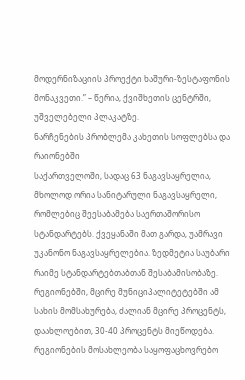მოდერნიზაციის პროექტი ხაშური-ზესტაფონის მონაკვეთი.” – წერია, ქვიშხეთის ცენტრში, უშველებელი პლაკატზე.
ნარჩენების პრობლემა კახეთის სოფლებსა და რაიონებში
საქართველოში, სადაც 63 ნაგავსაყრელია, მხოლოდ ორია სანიტარული ნაგავსაყრელი, რომლებიც შეესაბამება საერთაშორისო სტანდარტებს. ქვეყანაში მათ გარდა, უამრავი უკანონო ნაგავსაყრელებია. ზედმეტია საუბარი რაიმე სტანდარტებთაბთან შესაბამისობაზე. რეგიონებში, მცირე მუნიციპალიტეტებში ამ სახის მომსახურება, ძალიან მცირე პროცენტს, დაახლოებით, 30-40 პროცენტს მიეწოდება. რეგიონების მოსახლეობა საყოფაცხოვრებო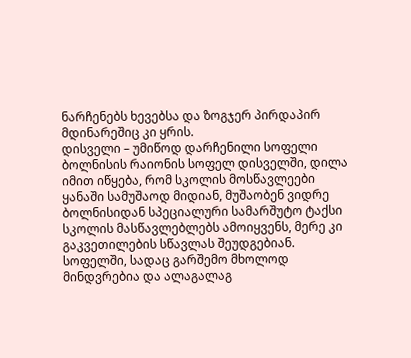ნარჩენებს ხევებსა და ზოგჯერ პირდაპირ მდინარეშიც კი ყრის.
დისველი – უმიწოდ დარჩენილი სოფელი
ბოლნისის რაიონის სოფელ დისველში, დილა იმით იწყება, რომ სკოლის მოსწავლეები ყანაში სამუშაოდ მიდიან, მუშაობენ ვიდრე ბოლნისიდან სპეციალური სამარშუტო ტაქსი სკოლის მასწავლებლებს ამოიყვენს, მერე კი გაკვეთილების სწავლას შეუდგებიან. სოფელში, სადაც გარშემო მხოლოდ მინდვრებია და ალაგალაგ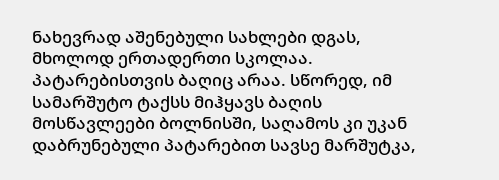ნახევრად აშენებული სახლები დგას, მხოლოდ ერთადერთი სკოლაა. პატარებისთვის ბაღიც არაა. სწორედ, იმ სამარშუტო ტაქსს მიჰყავს ბაღის მოსწავლეები ბოლნისში, საღამოს კი უკან დაბრუნებული პატარებით სავსე მარშუტკა,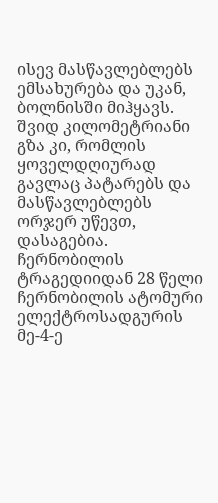ისევ მასწავლებლებს ემსახურება და უკან, ბოლნისში მიჰყავს. შვიდ კილომეტრიანი გზა კი, რომლის ყოველდღიურად გავლაც პატარებს და მასწავლებლებს ორჯერ უწევთ, დასაგებია.
ჩერნობილის ტრაგედიიდან 28 წელი
ჩერნობილის ატომური ელექტროსადგურის მე-4-ე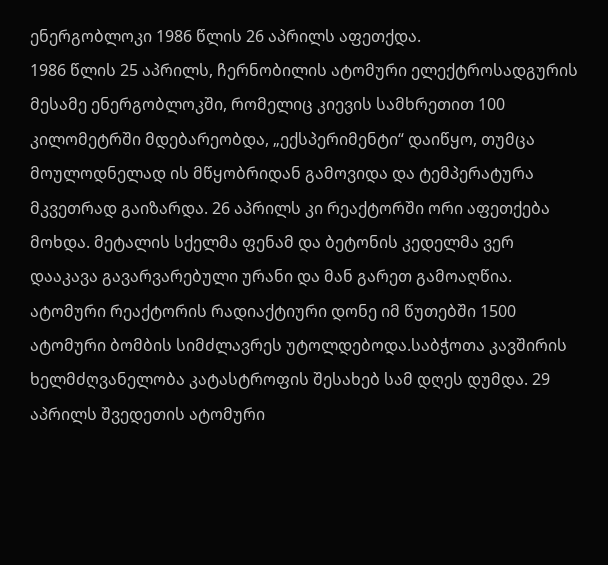ენერგობლოკი 1986 წლის 26 აპრილს აფეთქდა.
1986 წლის 25 აპრილს, ჩერნობილის ატომური ელექტროსადგურის მესამე ენერგობლოკში, რომელიც კიევის სამხრეთით 100 კილომეტრში მდებარეობდა, „ექსპერიმენტი“ დაიწყო, თუმცა მოულოდნელად ის მწყობრიდან გამოვიდა და ტემპერატურა მკვეთრად გაიზარდა. 26 აპრილს კი რეაქტორში ორი აფეთქება მოხდა. მეტალის სქელმა ფენამ და ბეტონის კედელმა ვერ დააკავა გავარვარებული ურანი და მან გარეთ გამოაღწია. ატომური რეაქტორის რადიაქტიური დონე იმ წუთებში 1500 ატომური ბომბის სიმძლავრეს უტოლდებოდა.საბჭოთა კავშირის ხელმძღვანელობა კატასტროფის შესახებ სამ დღეს დუმდა. 29 აპრილს შვედეთის ატომური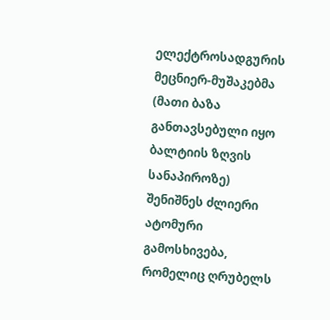ელექტროსადგურის მეცნიერ-მუშაკებმა (მათი ბაზა განთავსებული იყო ბალტიის ზღვის სანაპიროზე) შენიშნეს ძლიერი ატომური გამოსხივება, რომელიც ღრუბელს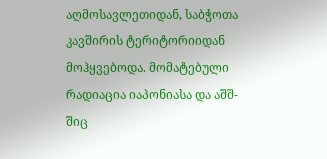აღმოსავლეთიდან, საბჭოთა კავშირის ტერიტორიიდან მოჰყვებოდა. მომატებული რადიაცია იაპონიასა და აშშ-შიც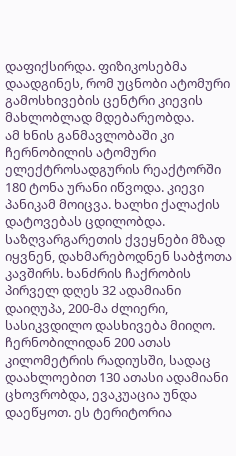დაფიქსირდა. ფიზიკოსებმა დაადგინეს, რომ უცნობი ატომური გამოსხივების ცენტრი კიევის მახლობლად მდებარეობდა.
ამ ხნის განმავლობაში კი ჩერნობილის ატომური ელექტროსადგურის რეაქტორში 180 ტონა ურანი იწვოდა. კიევი პანიკამ მოიცვა. ხალხი ქალაქის დატოვებას ცდილობდა. საზღვარგარეთის ქვეყნები მზად იყვნენ, დახმარებოდნენ საბჭოთა კავშირს. ხანძრის ჩაქრობის პირველ დღეს 32 ადამიანი დაიღუპა, 200-მა ძლიერი, სასიკვდილო დასხივება მიიღო. ჩერნობილიდან 200 ათას კილომეტრის რადიუსში, სადაც დაახლოებით 130 ათასი ადამიანი ცხოვრობდა, ევაკუაცია უნდა დაეწყოთ. ეს ტერიტორია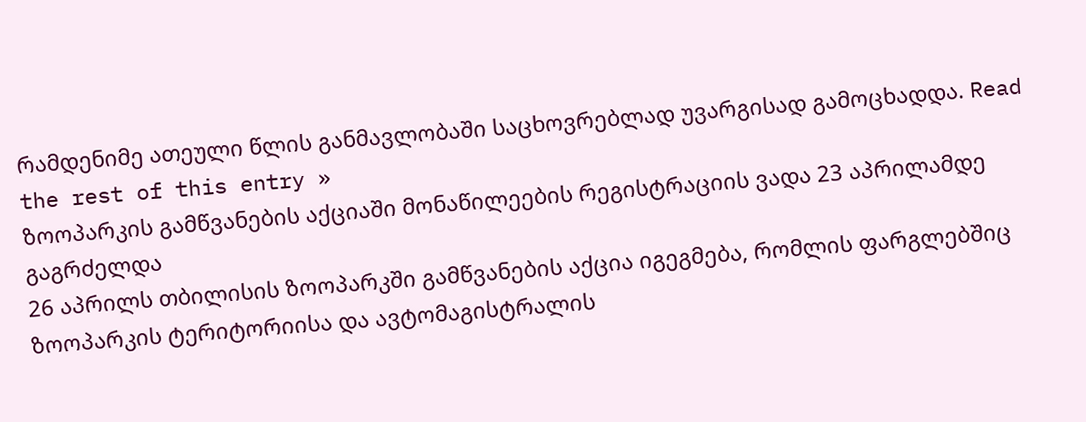რამდენიმე ათეული წლის განმავლობაში საცხოვრებლად უვარგისად გამოცხადდა. Read the rest of this entry »
ზოოპარკის გამწვანების აქციაში მონაწილეების რეგისტრაციის ვადა 23 აპრილამდე გაგრძელდა
26 აპრილს თბილისის ზოოპარკში გამწვანების აქცია იგეგმება, რომლის ფარგლებშიც ზოოპარკის ტერიტორიისა და ავტომაგისტრალის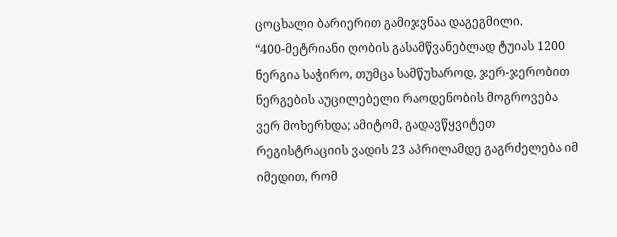ცოცხალი ბარიერით გამიჯვნაა დაგეგმილი.
“400-მეტრიანი ღობის გასამწვანებლად ტუიას 1200 ნერგია საჭირო, თუმცა სამწუხაროდ, ჯერ-ჯერობით ნერგების აუცილებელი რაოდენობის მოგროვება ვერ მოხერხდა; ამიტომ, გადავწყვიტეთ რეგისტრაციის ვადის 23 აპრილამდე გაგრძელება იმ იმედით, რომ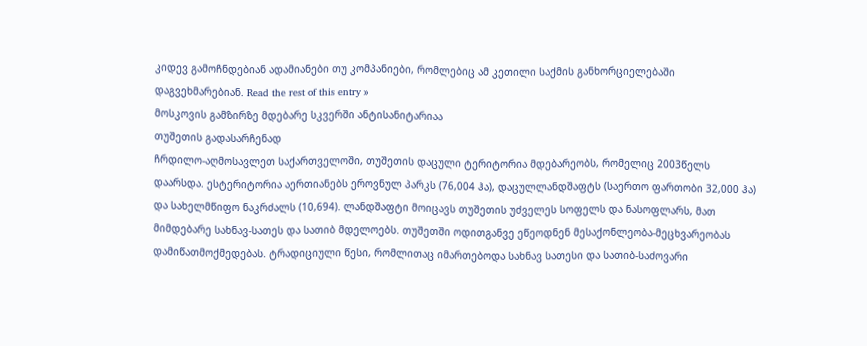კიდევ გამოჩნდებიან ადამიანები თუ კომპანიები, რომლებიც ამ კეთილი საქმის განხორციელებაში დაგვეხმარებიან. Read the rest of this entry »
მოსკოვის გამზირზე მდებარე სკვერში ანტისანიტარიაა
თუშეთის გადასარჩენად
ჩრდილო-აღმოსავლეთ საქართველოში, თუშეთის დაცული ტერიტორია მდებარეობს, რომელიც 2003წელს დაარსდა. ესტერიტორია აერთიანებს ეროვნულ პარკს (76,004 ჰა), დაცულლანდშაფტს (საერთო ფართობი 32,000 ჰა) და სახელმწიფო ნაკრძალს (10,694). ლანდშაფტი მოიცავს თუშეთის უძველეს სოფელს და ნასოფლარს, მათ მიმდებარე სახნავ-სათეს და სათიბ მდელოებს. თუშეთში ოდითგანვე ეწეოდნენ მესაქონლეობა-მეცხვარეობას დამიწათმოქმედებას. ტრადიციული წესი, რომლითაც იმართებოდა სახნავ სათესი და სათიბ-საძოვარი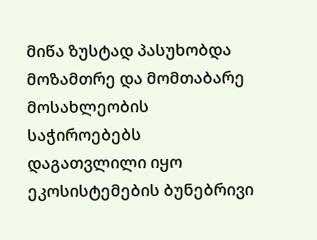მიწა ზუსტად პასუხობდა მოზამთრე და მომთაბარე მოსახლეობის საჭიროებებს დაგათვლილი იყო ეკოსისტემების ბუნებრივი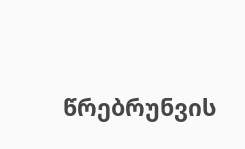წრებრუნვის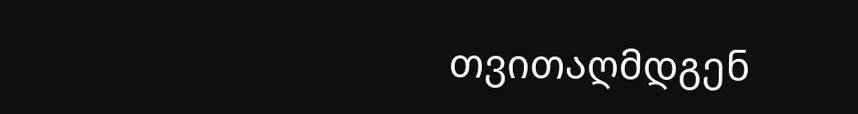თვითაღმდგენ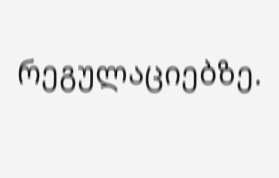რეგულაციებზე.